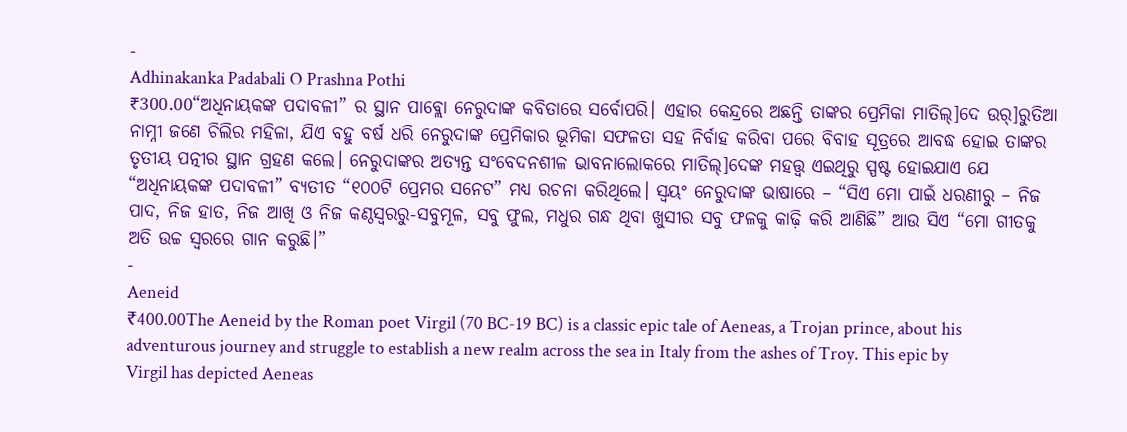-
Adhinakanka Padabali O Prashna Pothi
₹300.00“ଅଧିନାୟକଙ୍କ ପଦାବଳୀ” ର ସ୍ଥାନ ପାବ୍ଲୋ ନେରୁଦାଙ୍କ କବିତାରେ ସର୍ବୋପରି। ଏହାର କେନ୍ଦ୍ରରେ ଅଛନ୍ତି ତାଙ୍କର ପ୍ରେମିକା ମାତିଲ୍]ଦେ ଉର୍]ରୁତିଆ ନାମ୍ନୀ ଜଣେ ଚିଲିର ମହିଳା, ଯିଏ ବହୁ ବର୍ଷ ଧରି ନେରୁଦାଙ୍କ ପ୍ରେମିକାର ଭୂମିକା ସଫଳତା ସହ ନିର୍ବାହ କରିବା ପରେ ବିବାହ ସୂତ୍ରରେ ଆବଦ୍ଧ ହୋଇ ତାଙ୍କର ତୃତୀୟ ପତ୍ନୀର ସ୍ଥାନ ଗ୍ରହଣ କଲେ। ନେରୁଦାଙ୍କର ଅତ୍ୟନ୍ତ ସଂବେଦନଶୀଳ ଭାବନାଲୋକରେ ମାତିଲ୍]ଦେଙ୍କ ମହତ୍ତ୍ୱ ଏଇଥିରୁ ସ୍ପଷ୍ଟ ହୋଇଯାଏ ଯେ “ଅଧିନାୟକଙ୍କ ପଦାବଳୀ” ବ୍ୟତୀତ “୧୦୦ଟି ପ୍ରେମର ସନେଟ” ମଧ୍ୟ ରଚନା କରିଥିଲେ। ସ୍ୱୟଂ ନେରୁଦାଙ୍କ ଭାଷାରେ – “ସିଏ ମୋ ପାଇଁ ଧରଣୀରୁ – ନିଜ ପାଦ, ନିଜ ହାତ, ନିଜ ଆଖି ଓ ନିଜ କଣ୍ଠସ୍ୱରରୁ-ସବୁମୂଳ, ସବୁ ଫୁଲ, ମଧୁର ଗନ୍ଧ ଥିବା ଖୁସୀର ସବୁ ଫଳକୁ କାଢ଼ି କରି ଆଣିଛି” ଆଉ ସିଏ “ମୋ ଗୀତକୁ ଅତି ଉଚ୍ଚ ସ୍ୱରରେ ଗାନ କରୁଛି।”
-
Aeneid
₹400.00The Aeneid by the Roman poet Virgil (70 BC-19 BC) is a classic epic tale of Aeneas, a Trojan prince, about his adventurous journey and struggle to establish a new realm across the sea in Italy from the ashes of Troy. This epic by Virgil has depicted Aeneas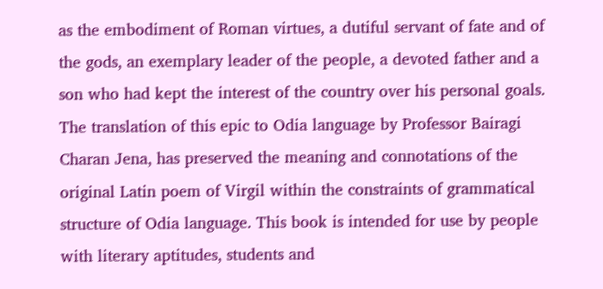as the embodiment of Roman virtues, a dutiful servant of fate and of the gods, an exemplary leader of the people, a devoted father and a son who had kept the interest of the country over his personal goals.
The translation of this epic to Odia language by Professor Bairagi Charan Jena, has preserved the meaning and connotations of the original Latin poem of Virgil within the constraints of grammatical structure of Odia language. This book is intended for use by people with literary aptitudes, students and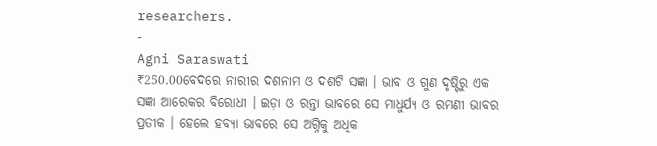researchers.
-
Agni Saraswati
₹250.00ବେଦରେ ନାରୀର ଦଶନାମ ଓ ଦଶଟି ସଜ୍ଞା । ଭାବ ଓ ଗୁଣ ଦୃଷ୍ଟିରୁ ଏକ ସଜ୍ଞା ଆରେକର ବିରୋଧୀ । ଇଡ଼ା ଓ ରନ୍ତା ଭାବରେ ସେ ମାଧୁର୍ଯ୍ୟ ଓ ରମଣୀ ଭାବର ପ୍ରତୀକ । ହେଲେ ହବ୍ୟା ଭାବରେ ସେ ଅଗ୍ନିକୁ ଅଧିକ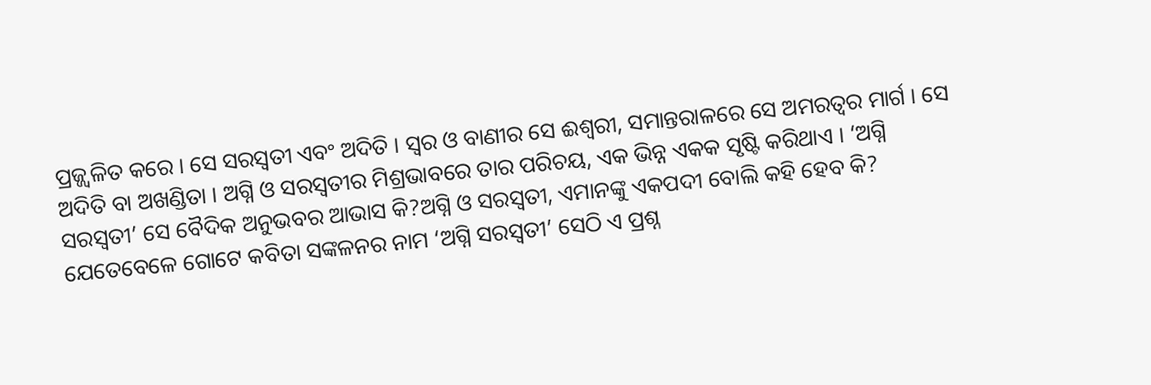ପ୍ରଜ୍ଜ୍ୱଳିତ କରେ । ସେ ସରସ୍ୱତୀ ଏବଂ ଅଦିତି । ସ୍ୱର ଓ ବାଣୀର ସେ ଈଶ୍ୱରୀ, ସମାନ୍ତରାଳରେ ସେ ଅମରତ୍ୱର ମାର୍ଗ । ସେ ଅଦିତି ବା ଅଖଣ୍ଡିତା । ଅଗ୍ନି ଓ ସରସ୍ୱତୀର ମିଶ୍ରଭାବରେ ତାର ପରିଚୟ, ଏକ ଭିନ୍ନ ଏକକ ସୃଷ୍ଟି କରିଥାଏ । ‘ଅଗ୍ନି ସରସ୍ୱତୀ’ ସେ ବୈଦିକ ଅନୁଭବର ଆଭାସ କି?ଅଗ୍ନି ଓ ସରସ୍ୱତୀ, ଏମାନଙ୍କୁ ଏକପଦୀ ବୋଲି କହି ହେବ କି? ଯେତେବେଳେ ଗୋଟେ କବିତା ସଙ୍କଳନର ନାମ ‘ଅଗ୍ନି ସରସ୍ୱତୀ’ ସେଠି ଏ ପ୍ରଶ୍ନ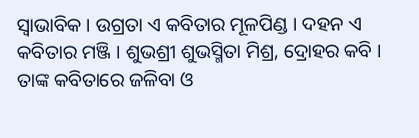ସ୍ୱାଭାବିକ । ଉଗ୍ରତା ଏ କବିତାର ମୂଳପିଣ୍ଡ । ଦହନ ଏ କବିତାର ମଞ୍ଜି । ଶୁଭଶ୍ରୀ ଶୁଭସ୍ମିତା ମିଶ୍ର, ଦ୍ରୋହର କବି । ତାଙ୍କ କବିତାରେ ଜଳିବା ଓ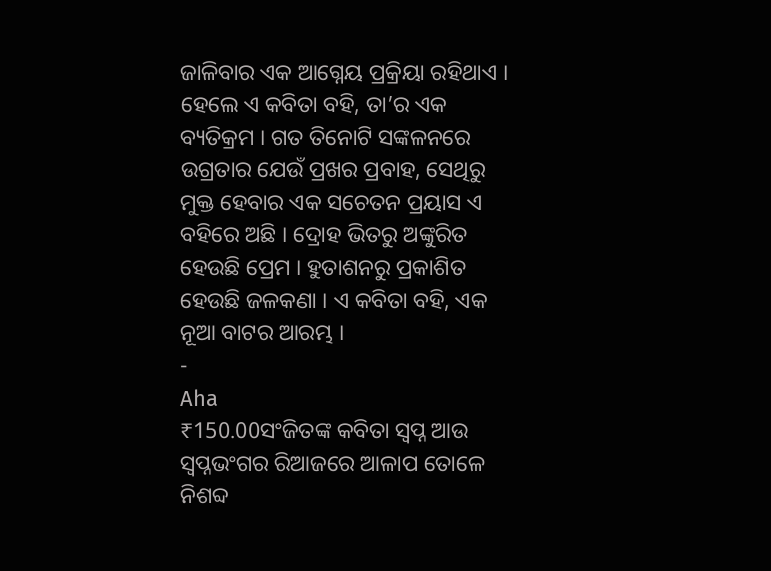ଜାଳିବାର ଏକ ଆଗ୍ନେୟ ପ୍ରକ୍ରିୟା ରହିଥାଏ । ହେଲେ ଏ କବିତା ବହି, ତା’ର ଏକ ବ୍ୟତିକ୍ରମ । ଗତ ତିନୋଟି ସଙ୍କଳନରେ ଉଗ୍ରତାର ଯେଉଁ ପ୍ରଖର ପ୍ରବାହ, ସେଥିରୁ ମୁକ୍ତ ହେବାର ଏକ ସଚେତନ ପ୍ରୟାସ ଏ ବହିରେ ଅଛି । ଦ୍ରୋହ ଭିତରୁ ଅଙ୍କୁରିତ ହେଉଛି ପ୍ରେମ । ହୁତାଶନରୁ ପ୍ରକାଶିତ ହେଉଛି ଜଳକଣା । ଏ କବିତା ବହି, ଏକ ନୂଆ ବାଟର ଆରମ୍ଭ ।
-
Aha
₹150.00ସଂଜିତଙ୍କ କବିତା ସ୍ୱପ୍ନ ଆଉ ସ୍ୱପ୍ନଭଂଗର ରିଆଜରେ ଆଳାପ ତୋଳେ ନିଶବ୍ଦ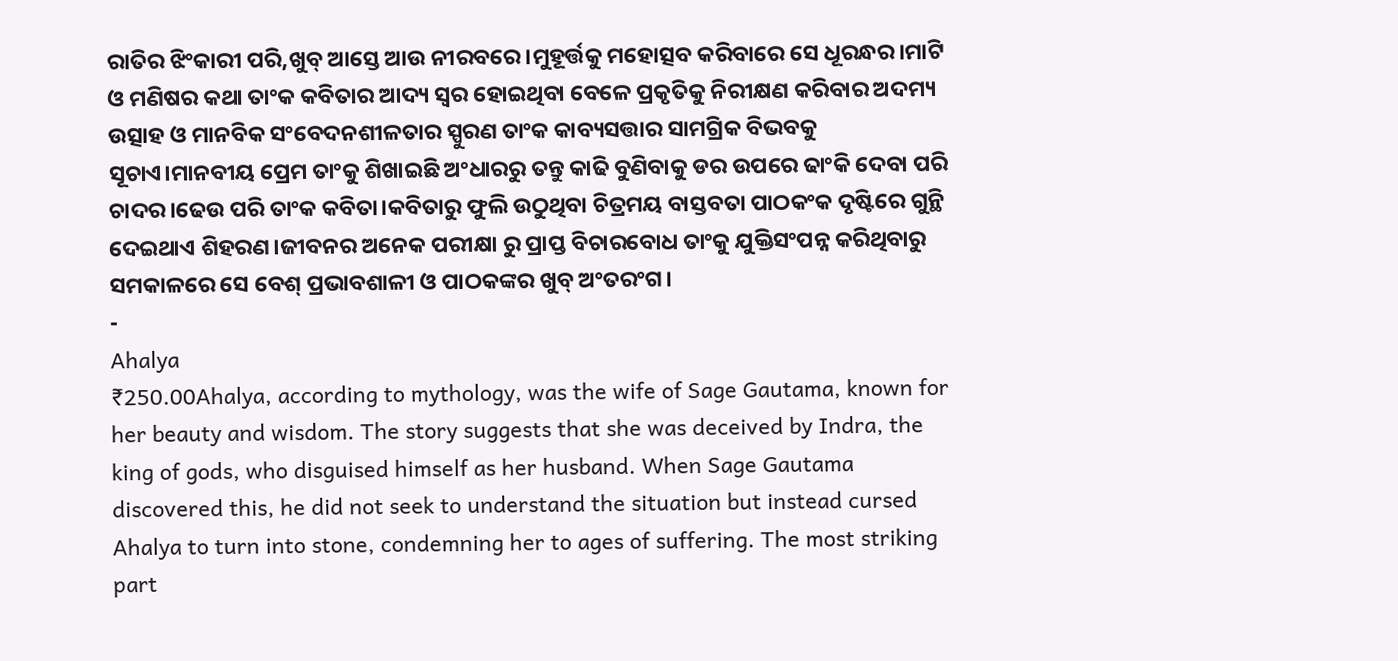ରାତିର ଝିଂକାରୀ ପରି,ଖୁବ୍ ଆସ୍ତେ ଆଉ ନୀରବରେ।ମୁହୂର୍ତ୍ତକୁ ମହୋତ୍ସବ କରିବାରେ ସେ ଧୂରନ୍ଧର।ମାଟି ଓ ମଣିଷର କଥା ତାଂକ କବିତାର ଆଦ୍ୟ ସ୍ୱର ହୋଇଥିବା ବେଳେ ପ୍ରକୃତିକୁ ନିରୀକ୍ଷଣ କରିବାର ଅଦମ୍ୟ ଉତ୍ସାହ ଓ ମାନବିକ ସଂବେଦନଶୀଳତାର ସ୍ପୁରଣ ତାଂକ କାବ୍ୟସତ୍ତାର ସାମଗ୍ରିକ ବିଭବକୁ ସୂଚାଏ।ମାନବୀୟ ପ୍ରେମ ତାଂକୁ ଶିଖାଇଛି ଅଂଧାରରୁ ତନ୍ତୁ କାଢି ବୁଣିବାକୁ ଡର ଉପରେ ଢାଂକି ଦେବା ପରି ଚାଦର।ଢେଉ ପରି ତାଂକ କବିତା।କବିତାରୁ ଫୁଲି ଉଠୁଥିବା ଚିତ୍ରମୟ ବାସ୍ତବତା ପାଠକଂକ ଦୃଷ୍ଟିରେ ଗୁନ୍ଥି ଦେଇଥାଏ ଶିହରଣ।ଜୀବନର ଅନେକ ପରୀକ୍ଷା ରୁ ପ୍ରାପ୍ତ ବିଚାରବୋଧ ତାଂକୁ ଯୁକ୍ତିସଂପନ୍ନ କରିଥିବାରୁ ସମକାଳରେ ସେ ବେଶ୍ ପ୍ରଭାବଶାଳୀ ଓ ପାଠକଙ୍କର ଖୁବ୍ ଅଂତରଂଗ।
-
Ahalya
₹250.00Ahalya, according to mythology, was the wife of Sage Gautama, known for her beauty and wisdom. The story suggests that she was deceived by Indra, the king of gods, who disguised himself as her husband. When Sage Gautama discovered this, he did not seek to understand the situation but instead cursed Ahalya to turn into stone, condemning her to ages of suffering. The most striking part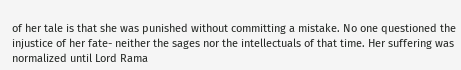of her tale is that she was punished without committing a mistake. No one questioned the injustice of her fate- neither the sages nor the intellectuals of that time. Her suffering was normalized until Lord Rama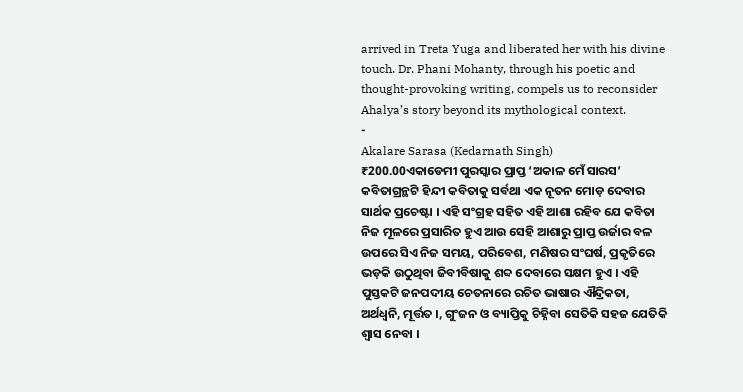arrived in Treta Yuga and liberated her with his divine touch. Dr. Phani Mohanty, through his poetic and thought-provoking writing, compels us to reconsider Ahalya’s story beyond its mythological context.
-
Akalare Sarasa (Kedarnath Singh)
₹200.00ଏକାଡେମୀ ପୁରସ୍କାର ପ୍ରାପ୍ତ ‘ଅକାଳ ମେଁ ସାରସ’ କବିତାଗ୍ରନ୍ଥଟି ହିନ୍ଦୀ କବିତାକୁ ସର୍ବଥା ଏକ ନୂତନ ମୋଡ଼ ଦେବାର ସାର୍ଥକ ପ୍ରଚେଷ୍ଟା । ଏହି ସଂଗ୍ରହ ସହିତ ଏହି ଆଶା ରହିବ ଯେ କବିତା ନିଜ ମୂଳରେ ପ୍ରସାରିତ ହୁଏ ଆଉ ସେହି ଆଶାରୁ ପ୍ରାପ୍ତ ଉର୍ଜାର ବଳ ଉପରେ ସିଏ ନିଜ ସମୟ, ପରିବେଶ, ମଣିଷର ସଂଘର୍ଷ, ପ୍ରକୃତିରେ ଭଡ଼କି ଉଠୁଥିବା ଜିବୀବିଷାକୁ ଶବ୍ଦ ଦେବାରେ ସକ୍ଷମ ହୁଏ । ଏହି ପୁସ୍ତକଟି ଜନପଦୀୟ ଚେତନାରେ ରଚିତ ଭାଷାର ଐନ୍ଦ୍ରିକତା, ଅର୍ଥଧ୍ୱନି, ମୂର୍ତ୍ତତ ।, ଗୁଂଜନ ଓ ବ୍ୟାପ୍ତିକୁ ଚିହ୍ନିବା ସେତିକି ସହଜ ଯେତିକି ଶ୍ୱାସ ନେବା ।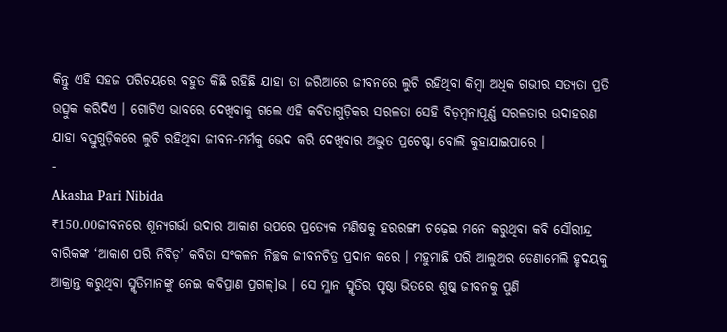କିନ୍ତୁ ଏହି ସହଜ ପରିଚୟରେ ବହୁତ କିଛି ରହିଛି ଯାହା ତା ଜରିଆରେ ଜୀବନରେ ଲୁଚି ରହିଥିବା କିମ୍ବା ଅଧିକ ଗଭୀର ସତ୍ୟତା ପ୍ରତି ଉତ୍ସୁକ କରିଦିଏ । ଗୋଟିଏ ଭାବରେ ଦେଖିବାକୁ ଗଲେ ଏହି କବିତାଗୁଡ଼ିକର ସରଳତା ସେହି ବିଡ଼ମ୍ବନାପୂର୍ଣ୍ଣ ସରଳତାର ଉଦାହରଣ ଯାହା ବସ୍ତୁଗୁଡ଼ିକରେ ଲୁଚି ରହିଥିବା ଜୀବନ-ମର୍ମକୁ ଭେଦ କରି ଦେଖିବାର ଅଦ୍ଭୁତ ପ୍ରଚେଷ୍ଟା ବୋଲି କୁହାଯାଇପାରେ ।
-
Akasha Pari Nibida
₹150.00ଜୀବନରେ ଶୂନ୍ୟଗର୍ଭା ଉଦାର ଆକାଶ ଉପରେ ପ୍ରତ୍ୟେକ ମଣିଷକୁ ହରରଙ୍ଗୀ ଚଢ଼େଇ ମନେ କରୁଥିବା କବି ସୌରୀନ୍ଦ୍ର ବାରିକଙ୍କ ‘ଆକାଶ ପରି ନିବିଡ଼’ କବିତା ସଂକଳନ ନିଚ୍ଛକ ଜୀବନଚିତ୍ର ପ୍ରଦାନ କରେ । ମହୁମାଛି ପରି ଆଲୁଅର ଡେଣାମେଲି ହୃଦୟକୁ ଆକ୍ରାନ୍ତ କରୁଥିବା ସ୍ମୃତିମାନଙ୍କୁ ନେଇ କବିପ୍ରାଣ ପ୍ରଗଳ୍]ଭ । ସେ ମ୍ଳାନ ସ୍ମୃତିର ପୃଷ୍ଠା ଭିତରେ ଶୁଷ୍କ ଜୀବନକୁ ପୁଣି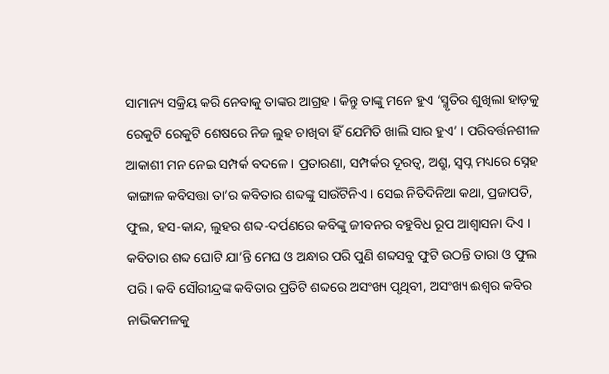ସାମାନ୍ୟ ସକ୍ରିୟ କରି ନେବାକୁ ତାଙ୍କର ଆଗ୍ରହ । କିନ୍ତୁ ତାଙ୍କୁ ମନେ ହୁଏ ‘ସ୍ମୃତିର ଶୁଖିଲା ହାଡ଼କୁ ରେକୁଟି ରେକୁଟି ଶେଷରେ ନିଜ ଲୁହ ଚାଖିବା ହିଁ ଯେମିତି ଖାଲି ସାର ହୁଏ’ । ପରିବର୍ତ୍ତନଶୀଳ ଆକାଶୀ ମନ ନେଇ ସମ୍ପର୍କ ବଦଳେ । ପ୍ରତାରଣା, ସମ୍ପର୍କର ଦୂରତ୍ୱ, ଅଶ୍ରୁ, ସ୍ୱପ୍ନ ମଧ୍ୟରେ ସ୍ନେହ କାଙ୍ଗାଳ କବିସତ୍ତା ତା’ର କବିତାର ଶବ୍ଦଙ୍କୁ ସାଉଁଟିନିଏ । ସେଇ ନିତିଦିନିଆ କଥା, ପ୍ରଜାପତି, ଫୁଲ, ହସ-କାନ୍ଦ, ଲୁହର ଶବ୍ଦ-ଦର୍ପଣରେ କବିଙ୍କୁ ଜୀବନର ବହୁବିଧ ରୂପ ଆଶ୍ୱାସନା ଦିଏ । କବିତାର ଶବ୍ଦ ଘୋଟି ଯା’ନ୍ତି ମେଘ ଓ ଅନ୍ଧାର ପରି ପୁଣି ଶବ୍ଦସବୁ ଫୁଟି ଉଠନ୍ତି ତାରା ଓ ଫୁଲ ପରି । କବି ସୌରୀନ୍ଦ୍ରଙ୍କ କବିତାର ପ୍ରତିଟି ଶବ୍ଦରେ ଅସଂଖ୍ୟ ପୃଥିବୀ, ଅସଂଖ୍ୟ ଈଶ୍ୱର କବିର ନାଭିକମଳକୁ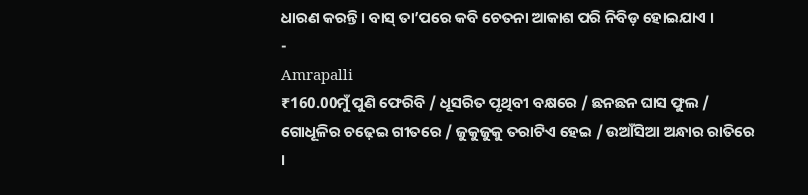ଧାରଣ କରନ୍ତି । ବାସ୍ ତା’ପରେ କବି ଚେତନା ଆକାଶ ପରି ନିବିଡ଼ ହୋଇଯାଏ ।
-
Amrapalli
₹160.00ମୁଁ ପୁଣି ଫେରିବି / ଧୂସରିତ ପୃଥିବୀ ବକ୍ଷରେ / ଛନଛନ ଘାସ ଫୁଲ / ଗୋଧୂଳିର ଚଢ଼େଇ ଗୀତରେ / ଜୁକୁଜୁକୁ ତରାଟିଏ ହେଇ / ଉଆଁସିଆ ଅନ୍ଧାର ରାତିରେ ।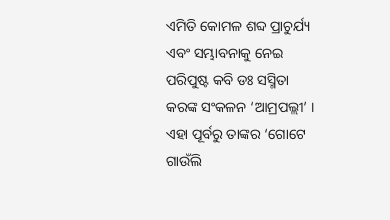ଏମିତି କୋମଳ ଶବ୍ଦ ପ୍ରାଚୁର୍ଯ୍ୟ ଏବଂ ସମ୍ଭାବନାକୁ ନେଇ ପରିପୁଷ୍ଟ କବି ଡଃ ସସ୍ମିତା କରଙ୍କ ସଂକଳନ ‘ଆମ୍ରପଲ୍ଲୀ’ । ଏହା ପୂର୍ବରୁ ତାଙ୍କର ‘ଗୋଟେ ଗାଉଁଲି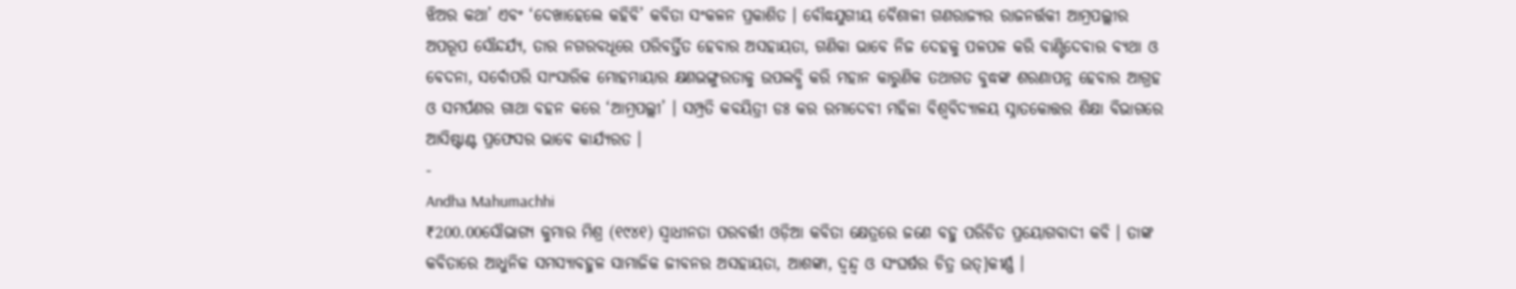ଝିଅର କଥା’ ଏବଂ ‘ଦେଖାହେଲେ କହିବି’ କବିତା ସଂକଳନ ପ୍ରକାଶିତ । ବୌଦ୍ଧଯୁଗୀୟ ବୈଶାଳୀ ଗଣରାଜ୍ୟର ରାଜନର୍ତ୍ତକୀ ଆମ୍ରପଲ୍ଲୀର ଅପରୂପ ସୌନ୍ଦର୍ଯ୍ୟ, ତାର ନଗରବଧୂରେ ପରିବର୍ତ୍ତିତ ହେବାର ଅସହାୟତା, ଗଣିକା ଭାବେ ନିଜ ଦେହକୁ ପଳପଳ କରି ବାଣ୍ଟିଦେବାର ବ୍ୟଥା ଓ ବେଦନା, ସର୍ବୋପରି ସାଂସାରିକ ମୋହମାୟାର କ୍ଷଣଭଙ୍ଗୁରତାକୁ ଉପଲବ୍ଧି କରି ମହାନ କାରୁଣିକ ତଥାଗତ ବୁଦ୍ଧଙ୍କ ଶରଣାପନ୍ନ ହେବାର ଆଗ୍ରହ ଓ ସମର୍ପଣର ଗାଥା ବହନ କରେ ‘ଆମ୍ରପଲ୍ଲୀ’ । ସମ୍ପ୍ରତି କବୟିତ୍ରୀ ଡଃ କର ରମାଦେବୀ ମହିଳା ବିଶ୍ୱବିଦ୍ୟାଳୟ ସ୍ନାତକୋତ୍ତର ଶିକ୍ଷା ବିଭାଗରେ ଆସିଷ୍ଟାଣ୍ଟ ପ୍ରଫେସର ଭାବେ କାର୍ଯ୍ୟରତ ।
-
Andha Mahumachhi
₹200.00ସୌଭାଗ୍ୟ କୁମାର ମିଶ୍ର (୧୯୪୧) ସ୍ୱାଧୀନତା ପରବର୍ତ୍ତୀ ଓଡ଼ିଆ କବିତା କ୍ଷେତ୍ରରେ ଜଣେ ବହୁ ପରିଚିତ ପ୍ରୟୋଗବାଦୀ କବି । ତାଙ୍କ କବିତାରେ ଆଧୁନିକ ସମସ୍ୟାବହୁଳ ସାମାଜିକ ଜୀବନର ଅସହାୟତା, ଆଶଙ୍କା, ଦ୍ୱନ୍ଦ୍ୱ ଓ ସଂଘର୍ଷର ଚିତ୍ର ଉତ୍]କୀର୍ଣ୍ଣ ।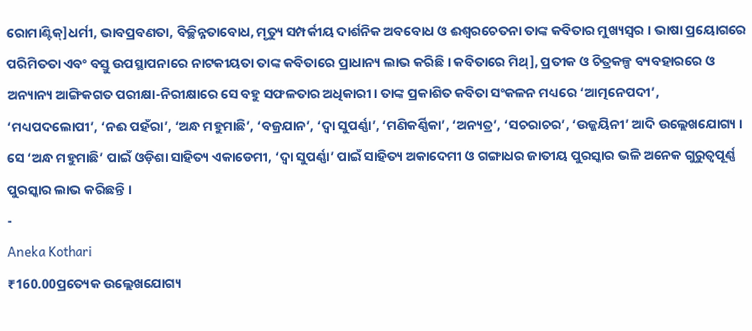ରୋମାଣ୍ଟିକ୍]ଧର୍ମୀ, ଭାବପ୍ରବଣତା, ବିଚ୍ଛିନ୍ନତାବୋଧ, ମୃତ୍ୟୁ ସମ୍ପର୍କୀୟ ଦାର୍ଶନିକ ଅବବୋଧ ଓ ଈଶ୍ୱରଚେତନା ତାଙ୍କ କବିତାର ମୁଖ୍ୟସ୍ୱର । ଭାଷା ପ୍ରୟୋଗରେ ପରିମିତତା ଏବଂ ବସ୍ତୁ ଉପସ୍ଥାପନାରେ ନାଟକୀୟତା ତାଙ୍କ କବିତାରେ ପ୍ରାଧାନ୍ୟ ଲାଭ କରିଛି । କବିତାରେ ମିଥ୍], ପ୍ରତୀକ ଓ ଚିତ୍ରକଳ୍ପ ବ୍ୟବହାରରେ ଓ ଅନ୍ୟାନ୍ୟ ଆଙ୍ଗିକଗତ ପରୀକ୍ଷା-ନିରୀକ୍ଷାରେ ସେ ବହୁ ସଫଳତାର ଅଧିକାରୀ । ତାଙ୍କ ପ୍ରକାଶିତ କବିତା ସଂକଳନ ମଧ୍ୟରେ ‘ଆତ୍ମନେପଦୀ’, ‘ମଧ୍ୟପଦଲୋପୀ’, ‘ନଈ ପହଁରା’, ‘ଅନ୍ଧ ମହୁମାଛି’, ‘ବଜ୍ରଯାନ’, ‘ଦ୍ୱା ସୁପର୍ଣ୍ଣା’, ‘ମଣିକର୍ଣ୍ଣିକା’, ‘ଅନ୍ୟତ୍ର’, ‘ସଚରାଚର’, ‘ଉଜ୍ଜୟିନୀ’ ଆଦି ଉଲ୍ଲେଖଯୋଗ୍ୟ । ସେ ‘ଅନ୍ଧ ମହୁମାଛି’ ପାଇଁ ଓଡ଼ିଶା ସାହିତ୍ୟ ଏକାଡେମୀ, ‘ଦ୍ୱା ସୁପର୍ଣ୍ଣା’ ପାଇଁ ସାହିତ୍ୟ ଅକାଦେମୀ ଓ ଗଙ୍ଗାଧର ଜାତୀୟ ପୁରସ୍କାର ଭଳି ଅନେକ ଗୁରୁତ୍ୱପୂର୍ଣ୍ଣ ପୁରସ୍କାର ଲାଭ କରିଛନ୍ତି ।
-
Aneka Kothari
₹160.00ପ୍ରତ୍ୟେକ ଉଲ୍ଲେଖଯୋଗ୍ୟ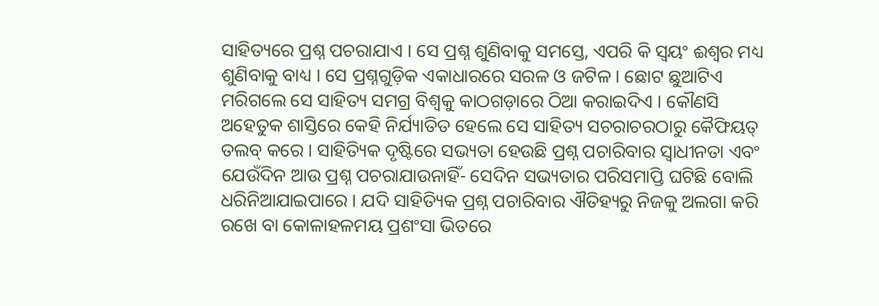ସାହିତ୍ୟରେ ପ୍ରଶ୍ନ ପଚରାଯାଏ । ସେ ପ୍ରଶ୍ନ ଶୁଣିବାକୁ ସମସ୍ତେ, ଏପରି କି ସ୍ୱୟଂ ଈଶ୍ୱର ମଧ୍ୟ ଶୁଣିବାକୁ ବାଧ୍ୟ । ସେ ପ୍ରଶ୍ନଗୁଡ଼ିକ ଏକାଧାରରେ ସରଳ ଓ ଜଟିଳ । ଛୋଟ ଛୁଆଟିଏ ମରିଗଲେ ସେ ସାହିତ୍ୟ ସମଗ୍ର ବିଶ୍ୱକୁ କାଠଗଡ଼ାରେ ଠିଆ କରାଇଦିଏ । କୌଣସି ଅହେତୁକ ଶାସ୍ତିରେ କେହି ନିର୍ଯ୍ୟାତିତ ହେଲେ ସେ ସାହିତ୍ୟ ସଚରାଚରଠାରୁ କୈଫିୟତ୍ ତଲବ୍ କରେ । ସାହିତ୍ୟିକ ଦୃଷ୍ଟିରେ ସଭ୍ୟତା ହେଉଛି ପ୍ରଶ୍ନ ପଚାରିବାର ସ୍ୱାଧୀନତା ଏବଂ ଯେଉଁଦିନ ଆଉ ପ୍ରଶ୍ନ ପଚରାଯାଉନାହିଁ- ସେଦିନ ସଭ୍ୟତାର ପରିସମାପ୍ତି ଘଟିଛି ବୋଲି ଧରିନିଆଯାଇପାରେ । ଯଦି ସାହିତ୍ୟିକ ପ୍ରଶ୍ନ ପଚାରିବାର ଐତିହ୍ୟରୁ ନିଜକୁ ଅଲଗା କରି ରଖେ ବା କୋଳାହଳମୟ ପ୍ରଶଂସା ଭିତରେ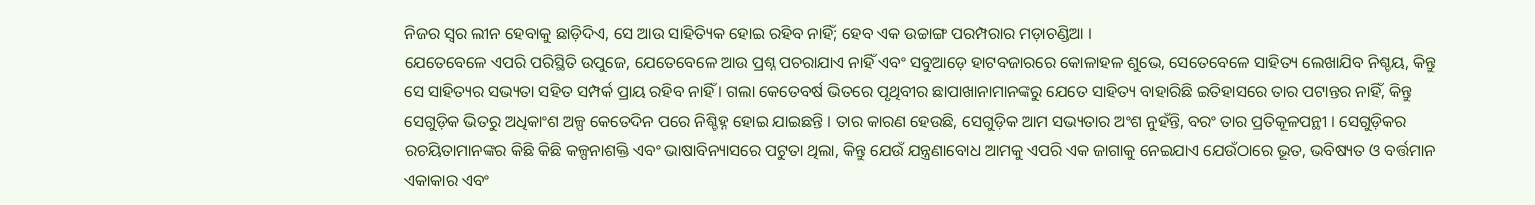ନିଜର ସ୍ୱର ଲୀନ ହେବାକୁ ଛାଡ଼ିଦିଏ, ସେ ଆଉ ସାହିତ୍ୟିକ ହୋଇ ରହିବ ନାହିଁ; ହେବ ଏକ ଉଚ୍ଚାଙ୍ଗ ପରମ୍ପରାର ମଡ଼ାଚଣ୍ଡିଆ ।
ଯେତେବେଳେ ଏପରି ପରିସ୍ଥିତି ଉପୁଜେ, ଯେତେବେଳେ ଆଉ ପ୍ରଶ୍ନ ପଚରାଯାଏ ନାହିଁ ଏବଂ ସବୁଆଡ଼େ ହାଟବଜାରରେ କୋଳାହଳ ଶୁଭେ, ସେତେବେଳେ ସାହିତ୍ୟ ଲେଖାଯିବ ନିଶ୍ଚୟ, କିନ୍ତୁ ସେ ସାହିତ୍ୟର ସଭ୍ୟତା ସହିତ ସମ୍ପର୍କ ପ୍ରାୟ ରହିବ ନାହିଁ । ଗଲା କେତେବର୍ଷ ଭିତରେ ପୃଥିବୀର ଛାପାଖାନାମାନଙ୍କରୁ ଯେତେ ସାହିତ୍ୟ ବାହାରିଛି ଇତିହାସରେ ତାର ପଟାନ୍ତର ନାହିଁ, କିନ୍ତୁ ସେଗୁଡ଼ିକ ଭିତରୁ ଅଧିକାଂଶ ଅଳ୍ପ କେତେଦିନ ପରେ ନିଶ୍ଚିହ୍ନ ହୋଇ ଯାଇଛନ୍ତି । ତାର କାରଣ ହେଉଛି, ସେଗୁଡ଼ିକ ଆମ ସଭ୍ୟତାର ଅଂଶ ନୁହଁନ୍ତି, ବରଂ ତାର ପ୍ରତିକୂଳପନ୍ଥୀ । ସେଗୁଡ଼ିକର ରଚୟିତାମାନଙ୍କର କିଛି କିଛି କଳ୍ପନାଶକ୍ତି ଏବଂ ଭାଷାବିନ୍ୟାସରେ ପଟୁତା ଥିଲା, କିନ୍ତୁ ଯେଉଁ ଯନ୍ତ୍ରଣାବୋଧ ଆମକୁ ଏପରି ଏକ ଜାଗାକୁ ନେଇଯାଏ ଯେଉଁଠାରେ ଭୂତ, ଭବିଷ୍ୟତ ଓ ବର୍ତ୍ତମାନ ଏକାକାର ଏବଂ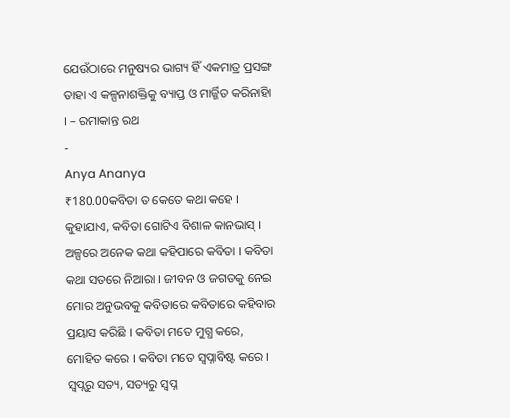ଯେଉଁଠାରେ ମନୁଷ୍ୟର ଭାଗ୍ୟ ହିଁ ଏକମାତ୍ର ପ୍ରସଙ୍ଗ ତାହା ଏ କଳ୍ପନାଶକ୍ତିକୁ ବ୍ୟାପ୍ତ ଓ ମାର୍ଜ୍ଜିତ କରିନାହିା । – ରମାକାନ୍ତ ରଥ
-
Anya Ananya
₹180.00କବିତା ତ କେତେ କଥା କହେ । କୁହାଯାଏ, କବିତା ଗୋଟିଏ ବିଶାଳ କାନଭାସ୍ । ଅଳ୍ପରେ ଅନେକ କଥା କହିପାରେ କବିତା । କବିତା କଥା ସତରେ ନିଆରା । ଜୀବନ ଓ ଜଗତକୁ ନେଇ ମୋର ଅନୁଭବକୁ କବିତାରେ କବିତାରେ କହିବାର ପ୍ରୟାସ କରିଛି । କବିତା ମତେ ମୁଗ୍ଧ କରେ, ମୋହିତ କରେ । କବିତା ମତେ ସ୍ୱପ୍ନାବିଷ୍ଟ କରେ । ସ୍ୱପ୍ନରୁ ସତ୍ୟ, ସତ୍ୟରୁ ସ୍ୱପ୍ନ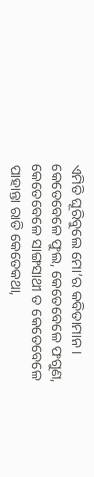ଏମିତି ଘୂରିବୁଲେ ମୋ’ର କବିତାମାନ । କେତେବେଳେ ଫୁଲ, କେତେବେଳେ ଫଗୁଣ, କେତେବେଳେ ସାଙ୍ଗସାଥୀ ତ କେତେବେଳେ ପାହାନ୍ତା ରାତି କେତେକଥା,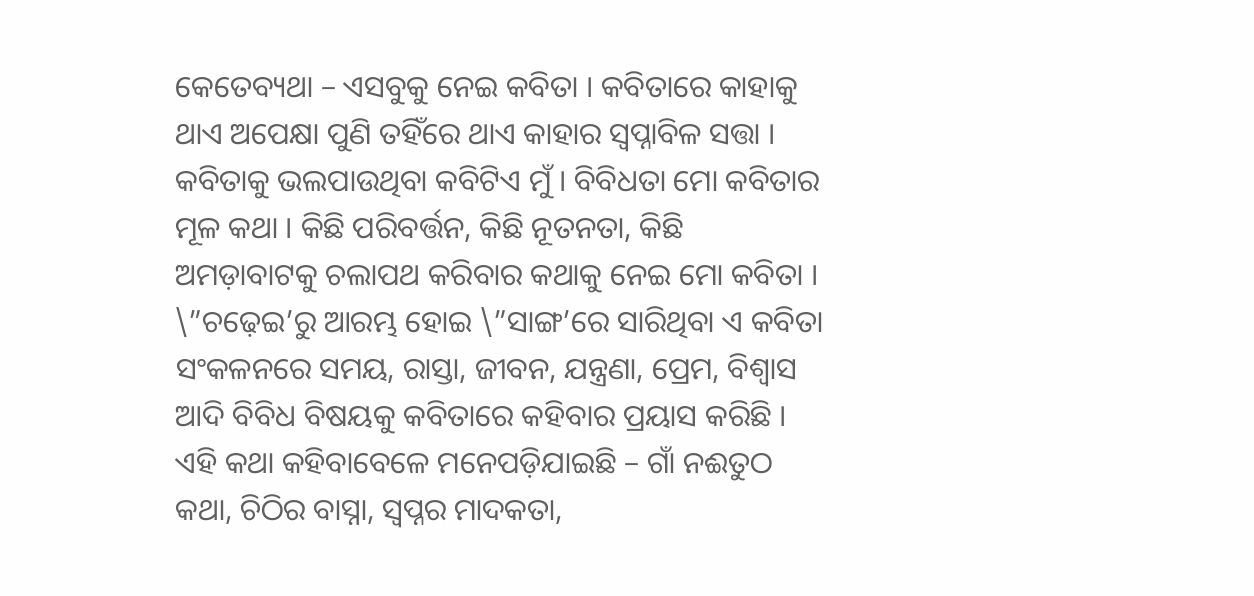କେତେବ୍ୟଥା – ଏସବୁକୁ ନେଇ କବିତା । କବିତାରେ କାହାକୁ ଥାଏ ଅପେକ୍ଷା ପୁଣି ତହିଁରେ ଥାଏ କାହାର ସ୍ୱପ୍ନାବିଳ ସତ୍ତା । କବିତାକୁ ଭଲପାଉଥିବା କବିଟିଏ ମୁଁ । ବିବିଧତା ମୋ କବିତାର ମୂଳ କଥା । କିଛି ପରିବର୍ତ୍ତନ, କିଛି ନୂତନତା, କିଛି ଅମଡ଼ାବାଟକୁ ଚଲାପଥ କରିବାର କଥାକୁ ନେଇ ମୋ କବିତା । \”ଚଢ଼େଇ’ରୁ ଆରମ୍ଭ ହୋଇ \”ସାଙ୍ଗ’ରେ ସାରିଥିବା ଏ କବିତା ସଂକଳନରେ ସମୟ, ରାସ୍ତା, ଜୀବନ, ଯନ୍ତ୍ରଣା, ପ୍ରେମ, ବିଶ୍ୱାସ ଆଦି ବିବିଧ ବିଷୟକୁ କବିତାରେ କହିବାର ପ୍ରୟାସ କରିଛି । ଏହି କଥା କହିବାବେଳେ ମନେପଡ଼ିଯାଇଛି – ଗାଁ ନଈତୁଠ କଥା, ଚିଠିର ବାସ୍ନା, ସ୍ୱପ୍ନର ମାଦକତା,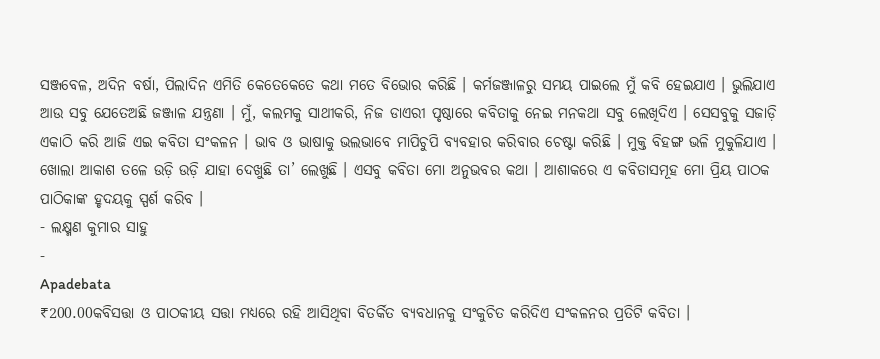ସଞ୍ଜବେଳ, ଅଦିନ ବର୍ଷା, ପିଲାଦିନ ଏମିତି କେତେକେତେ କଥା ମତେ ବିଭୋର କରିଛି । କର୍ମଜଞ୍ଜାଳରୁ ସମୟ ପାଇଲେ ମୁଁ କବି ହେଇଯାଏ । ଭୁଲିଯାଏ ଆଉ ସବୁ ଯେତେଅଛି ଜଞ୍ଜାଳ ଯନ୍ତ୍ରଣା । ମୁଁ, କଲମକୁ ସାଥୀକରି, ନିଜ ଡାଏରୀ ପୃଷ୍ଠାରେ କବିତାକୁ ନେଇ ମନକଥା ସବୁ ଲେଖିଦିଏ । ସେସବୁକୁ ସଜାଡ଼ି ଏକାଠି କରି ଆଜି ଏଇ କବିତା ସଂକଳନ । ଭାବ ଓ ଭାଷାକୁ ଭଲଭାବେ ମାପିଚୁପି ବ୍ୟବହାର କରିବାର ଚେଷ୍ଟା କରିଛି । ମୁକ୍ତ ବିହଙ୍ଗ ଭଳି ମୁକୁଳିଯାଏ । ଖୋଲା ଆକାଶ ତଳେ ଉଡ଼ି ଉଡ଼ି ଯାହା ଦେଖୁଛି ତା’ ଲେଖୁଛି । ଏସବୁ କବିତା ମୋ ଅନୁଭବର କଥା । ଆଶାକରେ ଏ କବିତାସମୂହ ମୋ ପ୍ରିୟ ପାଠକ ପାଠିକାଙ୍କ ହୃଦୟକୁ ସ୍ପର୍ଶ କରିବ ।
- ଲକ୍ଷ୍ମଣ କୁମାର ସାହୁ
-
Apadebata
₹200.00କବିସତ୍ତା ଓ ପାଠକୀୟ ସତ୍ତା ମଧ୍ୟରେ ରହି ଆସିଥିବା ବିତର୍କିତ ବ୍ୟବଧାନକୁ ସଂକୁଚିତ କରିଦିଏ ସଂକଳନର ପ୍ରତିଟି କବିତା ।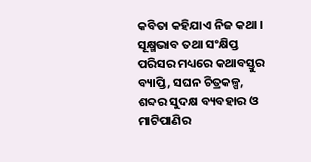କବିତା କହିଯାଏ ନିଜ କଥା । ସୂକ୍ଷ୍ମଭାବ ତଥା ସଂକ୍ଷିପ୍ତ ପରିସର ମଧ୍ୟରେ କଥାବସ୍ତୁର ବ୍ୟାପ୍ତି, ସଘନ ଚିତ୍ରକଳ୍ପ, ଶବ୍ଦର ସୁଦକ୍ଷ ବ୍ୟବହାର ଓ ମାଟିପାଣିର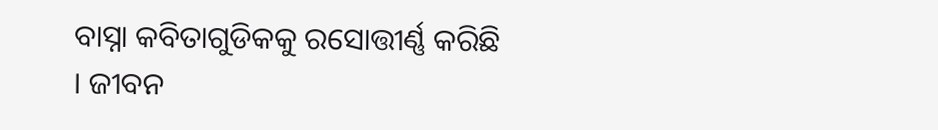ବାସ୍ନା କବିତାଗୁଡିକକୁ ରସୋତ୍ତୀର୍ଣ୍ଣ କରିଛି । ଜୀବନ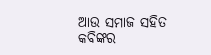ଆଉ ସମାଜ ସହିତ କବିଙ୍କର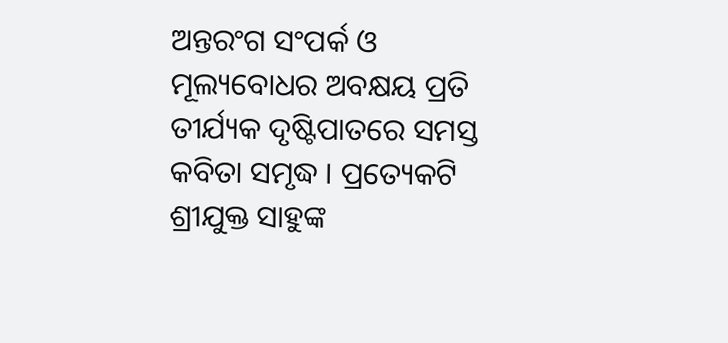ଅନ୍ତରଂଗ ସଂପର୍କ ଓ ମୂଲ୍ୟବୋଧର ଅବକ୍ଷୟ ପ୍ରତି ତୀର୍ଯ୍ୟକ ଦୃଷ୍ଟିପାତରେ ସମସ୍ତ କବିତା ସମୃଦ୍ଧ । ପ୍ରତ୍ୟେକଟି ଶ୍ରୀଯୁକ୍ତ ସାହୁଙ୍କ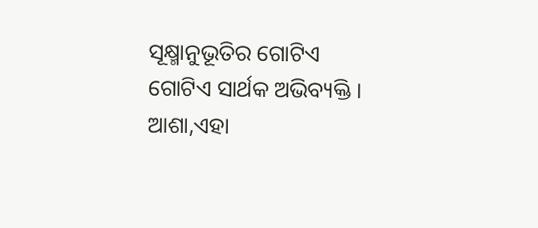ସୂକ୍ଷ୍ମାନୁଭୂତିର ଗୋଟିଏ ଗୋଟିଏ ସାର୍ଥକ ଅଭିବ୍ୟକ୍ତି । ଆଶା,ଏହା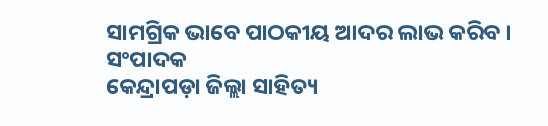ସାମଗ୍ରିକ ଭାବେ ପାଠକୀୟ ଆଦର ଲାଭ କରିବ ।
ସଂପାଦକ
କେନ୍ଦ୍ରାପଡ଼ା ଜିଲ୍ଲା ସାହିତ୍ୟ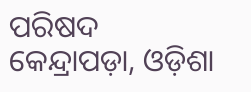ପରିଷଦ
କେନ୍ଦ୍ରାପଡ଼ା, ଓଡ଼ିଶା